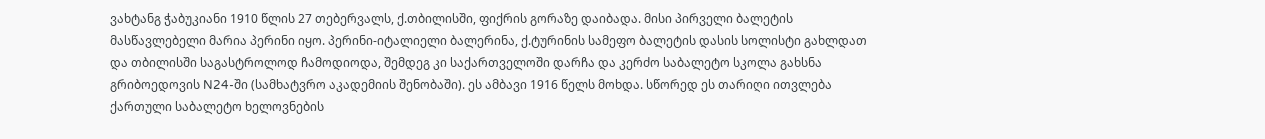ვახტანგ ჭაბუკიანი 1910 წლის 27 თებერვალს, ქ.თბილისში, ფიქრის გორაზე დაიბადა. მისი პირველი ბალეტის მასწავლებელი მარია პერინი იყო. პერინი-იტალიელი ბალერინა, ქ.ტურინის სამეფო ბალეტის დასის სოლისტი გახლდათ და თბილისში საგასტროლოდ ჩამოდიოდა, შემდეგ კი საქართველოში დარჩა და კერძო საბალეტო სკოლა გახსნა გრიბოედოვის N24-ში (სამხატვრო აკადემიის შენობაში). ეს ამბავი 1916 წელს მოხდა. სწორედ ეს თარიღი ითვლება ქართული საბალეტო ხელოვნების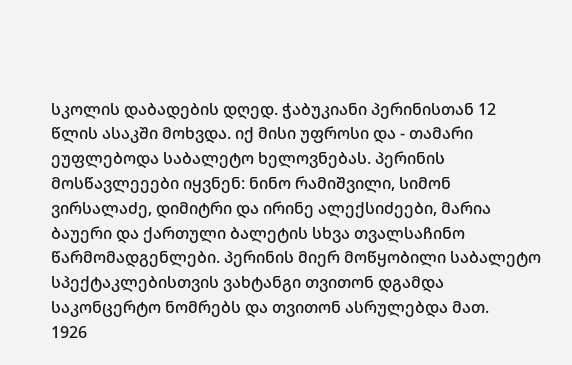სკოლის დაბადების დღედ. ჭაბუკიანი პერინისთან 12 წლის ასაკში მოხვდა. იქ მისი უფროსი და - თამარი ეუფლებოდა საბალეტო ხელოვნებას. პერინის მოსწავლეეები იყვნენ: ნინო რამიშვილი, სიმონ ვირსალაძე, დიმიტრი და ირინე ალექსიძეები, მარია ბაუერი და ქართული ბალეტის სხვა თვალსაჩინო წარმომადგენლები. პერინის მიერ მოწყობილი საბალეტო სპექტაკლებისთვის ვახტანგი თვითონ დგამდა საკონცერტო ნომრებს და თვითონ ასრულებდა მათ.
1926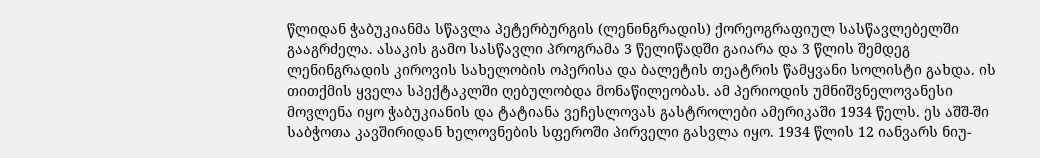წლიდან ჭაბუკიანმა სწავლა პეტერბურგის (ლენინგრადის) ქორეოგრაფიულ სასწავლებელში გააგრძელა. ასაკის გამო სასწავლი პროგრამა 3 წელიწადში გაიარა და 3 წლის შემდეგ ლენინგრადის კიროვის სახელობის ოპერისა და ბალეტის თეატრის წამყვანი სოლისტი გახდა. ის თითქმის ყველა სპექტაკლში ღებულობდა მონაწილეობას. ამ პერიოდის უმნიშვნელოვანესი მოვლენა იყო ჭაბუკიანის და ტატიანა ვეჩესლოვას გასტროლები ამერიკაში 1934 წელს. ეს აშშ-ში საბჭოთა კავშირიდან ხელოვნების სფეროში პირველი გასვლა იყო. 1934 წლის 12 იანვარს ნიუ-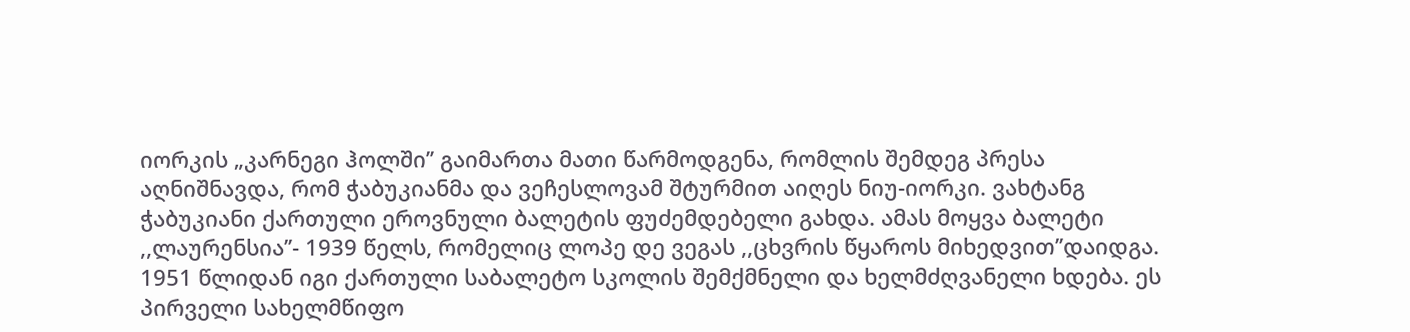იორკის „კარნეგი ჰოლში’’ გაიმართა მათი წარმოდგენა, რომლის შემდეგ პრესა აღნიშნავდა, რომ ჭაბუკიანმა და ვეჩესლოვამ შტურმით აიღეს ნიუ-იორკი. ვახტანგ ჭაბუკიანი ქართული ეროვნული ბალეტის ფუძემდებელი გახდა. ამას მოყვა ბალეტი ,,ლაურენსია’’- 1939 წელს, რომელიც ლოპე დე ვეგას ,,ცხვრის წყაროს მიხედვით’’დაიდგა. 1951 წლიდან იგი ქართული საბალეტო სკოლის შემქმნელი და ხელმძღვანელი ხდება. ეს პირველი სახელმწიფო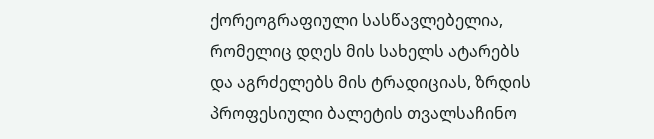ქორეოგრაფიული სასწავლებელია, რომელიც დღეს მის სახელს ატარებს და აგრძელებს მის ტრადიციას, ზრდის პროფესიული ბალეტის თვალსაჩინო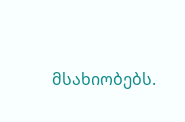მსახიობებს.